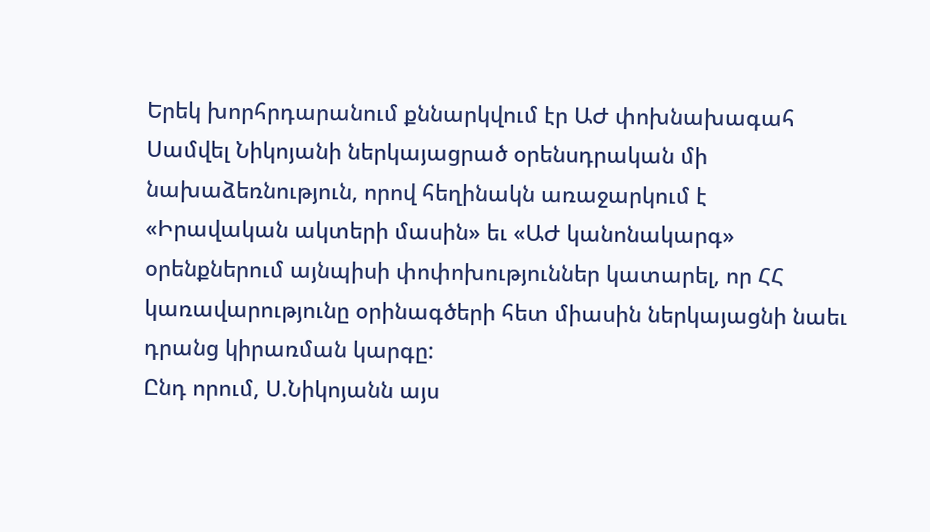Երեկ խորհրդարանում քննարկվում էր ԱԺ փոխնախագահ Սամվել Նիկոյանի ներկայացրած օրենսդրական մի նախաձեռնություն, որով հեղինակն առաջարկում է «Իրավական ակտերի մասին» եւ «ԱԺ կանոնակարգ» օրենքներում այնպիսի փոփոխություններ կատարել, որ ՀՀ կառավարությունը օրինագծերի հետ միասին ներկայացնի նաեւ դրանց կիրառման կարգը:
Ընդ որում, Ս.Նիկոյանն այս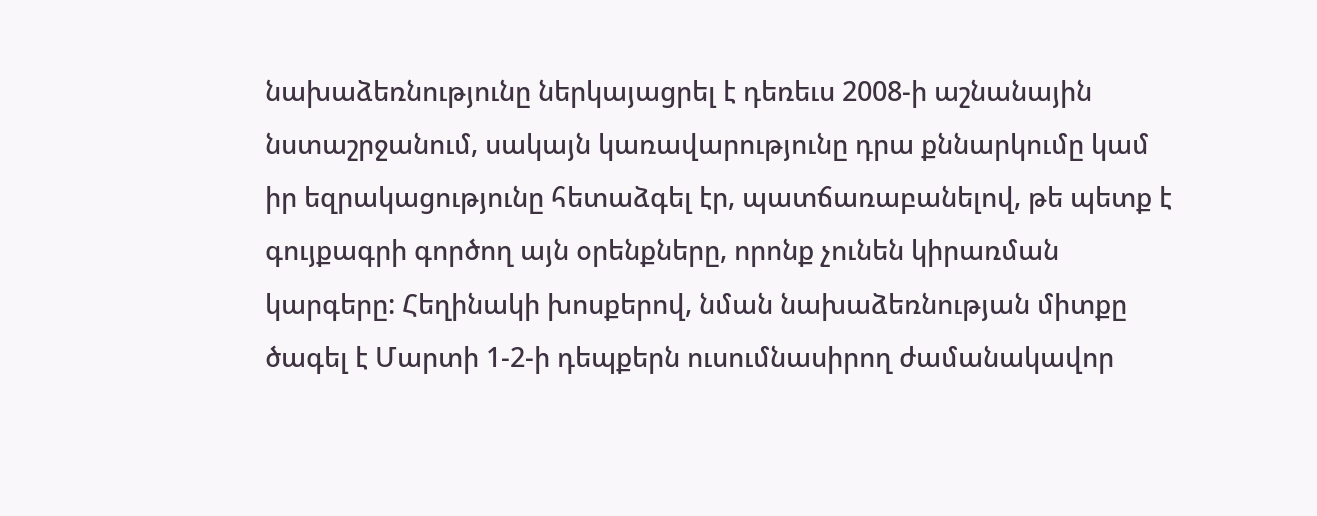նախաձեռնությունը ներկայացրել է դեռեւս 2008-ի աշնանային նստաշրջանում, սակայն կառավարությունը դրա քննարկումը կամ իր եզրակացությունը հետաձգել էր, պատճառաբանելով, թե պետք է գույքագրի գործող այն օրենքները, որոնք չունեն կիրառման կարգերը: Հեղինակի խոսքերով, նման նախաձեռնության միտքը ծագել է Մարտի 1-2-ի դեպքերն ուսումնասիրող ժամանակավոր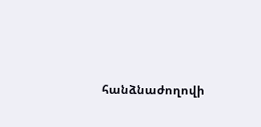հանձնաժողովի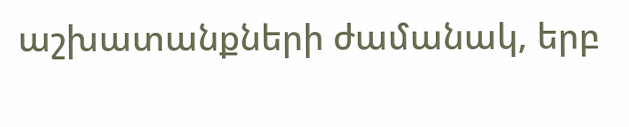աշխատանքների ժամանակ, երբ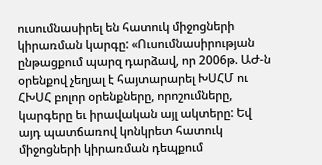ուսումնասիրել են հատուկ միջոցների կիրառման կարգը: «Ուսումնասիրության ընթացքում պարզ դարձավ, որ 2006թ. ԱԺ-ն օրենքով չեղյալ է հայտարարել ԽՍՀՄ ու ՀԽՍՀ բոլոր օրենքները, որոշումները, կարգերը եւ իրավական այլ ակտերը: Եվ այդ պատճառով կոնկրետ հատուկ միջոցների կիրառման դեպքում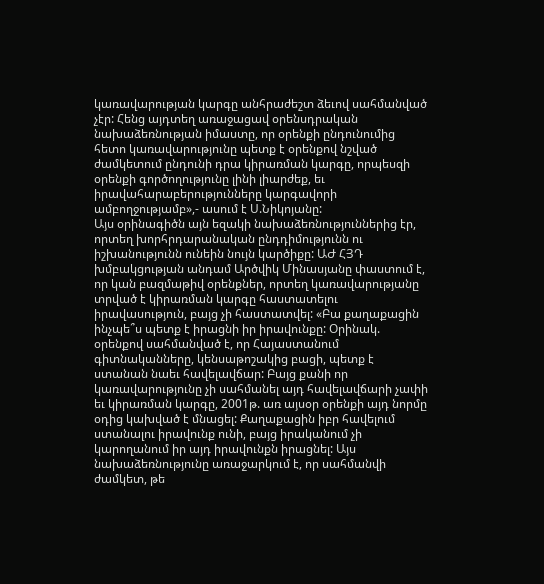կառավարության կարգը անհրաժեշտ ձեւով սահմանված չէր: Հենց այդտեղ առաջացավ օրենսդրական նախաձեռնության իմաստը, որ օրենքի ընդունումից հետո կառավարությունը պետք է օրենքով նշված ժամկետում ընդունի դրա կիրառման կարգը, որպեսզի օրենքի գործողությունը լինի լիարժեք, եւ իրավահարաբերությունները կարգավորի ամբողջությամբ»,- ասում է Ս.Նիկոյանը:
Այս օրինագիծն այն եզակի նախաձեռնություններից էր, որտեղ խորհրդարանական ընդդիմությունն ու իշխանությունն ունեին նույն կարծիքը: ԱԺ ՀՅԴ խմբակցության անդամ Արծվիկ Մինասյանը փաստում է, որ կան բազմաթիվ օրենքներ, որտեղ կառավարությանը տրված է կիրառման կարգը հաստատելու իրավասություն, բայց չի հաստատվել: «Բա քաղաքացին ինչպե՞ս պետք է իրացնի իր իրավունքը: Օրինակ. օրենքով սահմանված է, որ Հայաստանում գիտնականները, կենսաթոշակից բացի, պետք է ստանան նաեւ հավելավճար: Բայց քանի որ կառավարությունը չի սահմանել այդ հավելավճարի չափի եւ կիրառման կարգը, 2001թ. առ այսօր օրենքի այդ նորմը օդից կախված է մնացել: Քաղաքացին իբր հավելում ստանալու իրավունք ունի, բայց իրականում չի կարողանում իր այդ իրավունքն իրացնել: Այս նախաձեռնությունը առաջարկում է, որ սահմանվի ժամկետ, թե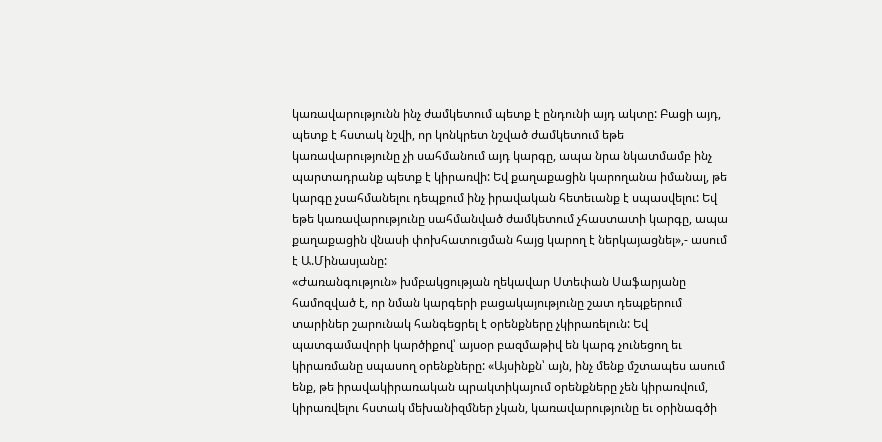կառավարությունն ինչ ժամկետում պետք է ընդունի այդ ակտը: Բացի այդ, պետք է հստակ նշվի, որ կոնկրետ նշված ժամկետում եթե կառավարությունը չի սահմանում այդ կարգը, ապա նրա նկատմամբ ինչ պարտադրանք պետք է կիրառվի: Եվ քաղաքացին կարողանա իմանալ, թե կարգը չսահմանելու դեպքում ինչ իրավական հետեւանք է սպասվելու: Եվ եթե կառավարությունը սահմանված ժամկետում չհաստատի կարգը, ապա քաղաքացին վնասի փոխհատուցման հայց կարող է ներկայացնել»,- ասում է Ա.Մինասյանը:
«Ժառանգություն» խմբակցության ղեկավար Ստեփան Սաֆարյանը համոզված է, որ նման կարգերի բացակայությունը շատ դեպքերում տարիներ շարունակ հանգեցրել է օրենքները չկիրառելուն: Եվ պատգամավորի կարծիքով՝ այսօր բազմաթիվ են կարգ չունեցող եւ կիրառմանը սպասող օրենքները: «Այսինքն՝ այն, ինչ մենք մշտապես ասում ենք, թե իրավակիրառական պրակտիկայում օրենքները չեն կիրառվում, կիրառվելու հստակ մեխանիզմներ չկան, կառավարությունը եւ օրինագծի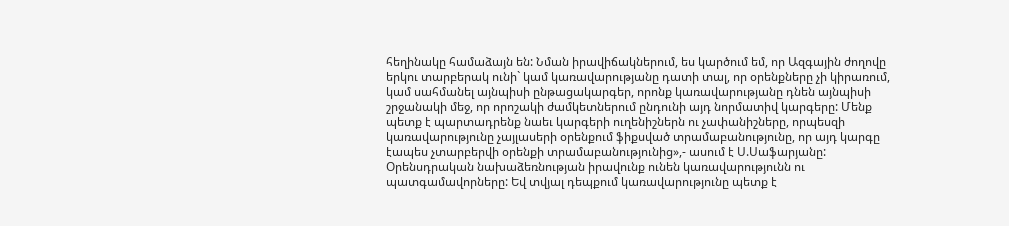հեղինակը համաձայն են: Նման իրավիճակներում, ես կարծում եմ, որ Ազգային ժողովը երկու տարբերակ ունի` կամ կառավարությանը դատի տալ, որ օրենքները չի կիրառում, կամ սահմանել այնպիսի ընթացակարգեր, որոնք կառավարությանը դնեն այնպիսի շրջանակի մեջ, որ որոշակի ժամկետներում ընդունի այդ նորմատիվ կարգերը: Մենք պետք է պարտադրենք նաեւ կարգերի ուղենիշներն ու չափանիշները, որպեսզի կառավարությունը չայլասերի օրենքում ֆիքսված տրամաբանությունը, որ այդ կարգը էապես չտարբերվի օրենքի տրամաբանությունից»,- ասում է Ս.Սաֆարյանը: Օրենսդրական նախաձեռնության իրավունք ունեն կառավարությունն ու պատգամավորները: Եվ տվյալ դեպքում կառավարությունը պետք է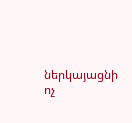ներկայացնի ոչ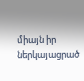միայն իր ներկայացրած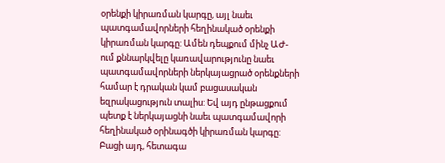օրենքի կիրառման կարգը, այլ նաեւ պատգամավորների հեղինակած օրենքի կիրառման կարգը: Ամեն դեպքում մինչ ԱԺ-ում քննարկվելը կառավարությունը նաեւ պատգամավորների ներկայացրած օրենքների համար է դրական կամ բացասական եզրակացություն տալիս: Եվ այդ ընթացքում պետք է ներկայացնի նաեւ պատգամավորի հեղինակած օրինագծի կիրառման կարգը: Բացի այդ, հետագա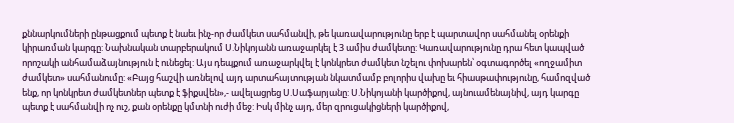քննարկումների ընթացքում պետք է նաեւ ինչ-որ ժամկետ սահմանվի, թե կառավարությունը երբ է պարտավոր սահմանել օրենքի կիրառման կարգը: Նախնական տարբերակում Ս.Նիկոյանն առաջարկել է 3 ամիս ժամկետը: Կառավարությունը դրա հետ կապված որոշակի անհամաձայնություն է ունեցել: Այս դեպքում առաջարկվել է կոնկրետ ժամկետ նշելու փոխարեն՝ օգտագործել «ողջամիտ ժամկետ» սահմանումը: «Բայց հաշվի առնելով այդ արտահայտության նկատմամբ բոլորիս վախը եւ հիասթափությունը, համոզված ենք, որ կոնկրետ ժամկետներ պետք է ֆիքսվեն»,- ավելացրեց Ս.Սաֆարյանը: Ս.Նիկոյանի կարծիքով, այնուամենայնիվ, այդ կարգը պետք է սահմանվի ոչ ուշ, քան օրենքը կմտնի ուժի մեջ: Իսկ մինչ այդ, մեր զրուցակիցների կարծիքով,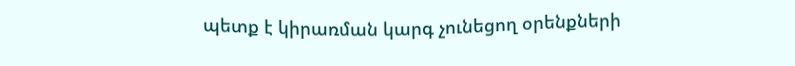պետք է կիրառման կարգ չունեցող օրենքների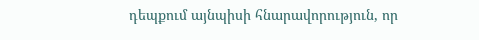դեպքում այնպիսի հնարավորություն, որ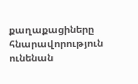քաղաքացիները հնարավորություն ունենան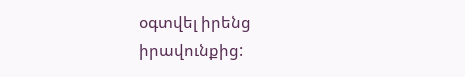օգտվել իրենց իրավունքից: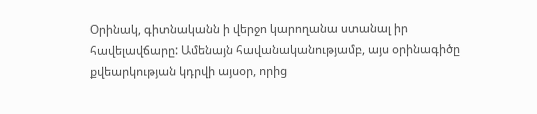Օրինակ, գիտնականն ի վերջո կարողանա ստանալ իր հավելավճարը: Ամենայն հավանականությամբ, այս օրինագիծը քվեարկության կդրվի այսօր, որից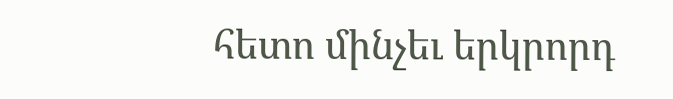հետո մինչեւ երկրորդ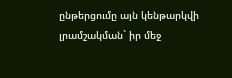ընթերցումը այն կենթարկվի լրամշակման` իր մեջ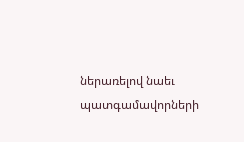ներառելով նաեւ պատգամավորների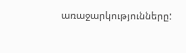առաջարկությունները: